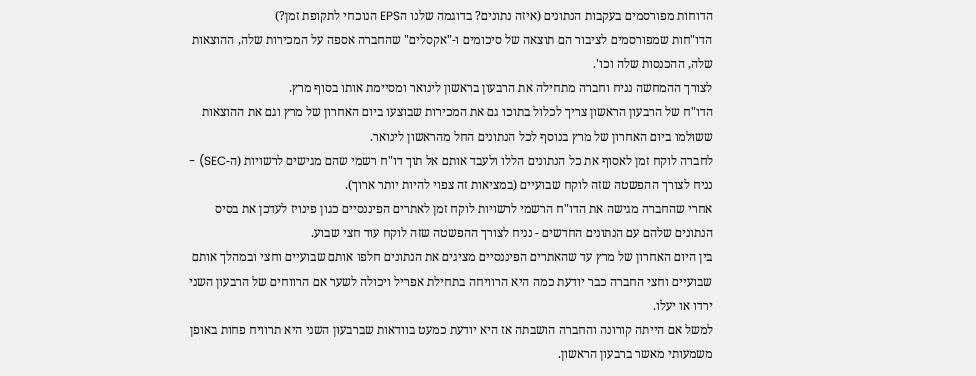הדוחות מפורסמים בעקבות הנתונים (איזה נתונים? בדוגמה שלנו הEPS הנוכחי לתקופת זמן?)
הדו"חות שמפורסמים לציבור הם תוצאה של סיכומים ו-"אקסלים" שהחברה אספה על המכירות שלה, ההוצאות שלה, ההכנסות שלה וכו'.
לצורך ההמחשה נניח וחברה מתחילה את הרבעון בראשון לינואר ומסיימת אותו בסוף מרץ.
הדו"ח של הרבעון הראשון צריך לכלול בתוכו גם את המכירות שבוצעו ביום האחרון של מרץ וגם את ההוצאות ששולמו ביום האחרון של מרץ בנוסף לכל הנתונים החל מהראשון לינואר.
לחברה לוקח זמן לאסוף את כל הנתונים הללו ולעבד אותם אל תוך דו"ח רשמי שהם מגישים לרשויות (ה-SEC) - נניח לצורך ההפשטה שזה לוקח שבועיים (במציאות זה צפוי להיות יותר ארוך).
אחרי שהחברה מגישה את הדו"ח הרשמי לרשויות לוקח זמן לאתרים הפיננסיים כגון פינויז לעדכן את בסיס הנתונים שלהם עם הנתונים החדשים - נניח לצורך ההפשטה שזה לוקח עוד חצי שבוע.
בין היום האחרון של מרץ עד שהאתרים הפיננסיים מציגים את הנתונים חלפו אותם שבועיים וחצי ובמהלך אותם שבועיים וחצי החברה כבר יודעת כמה היא הרוויחה בתחילת אפריל ויכולה לשער אם הרווחים של הרבעון השני ירדו או יעלו.
למשל אם הייתה קורונה והחברה הושבתה אז היא יודעת כמעט בוודאות שברבעון השני היא תרוויח פחות באופן משמעותי מאשר ברבעון הראשון.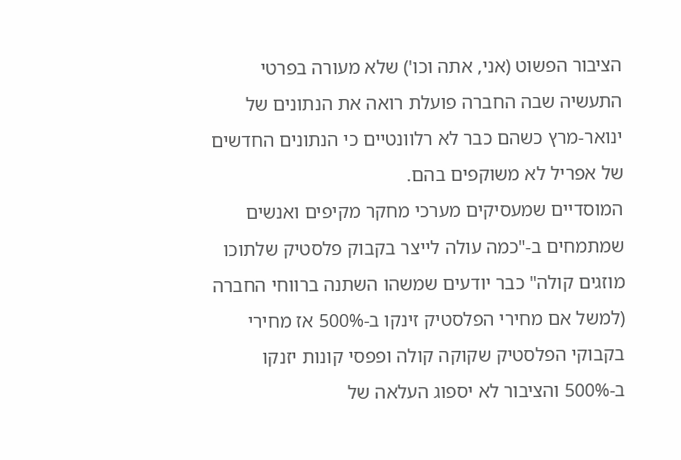הציבור הפשוט (אני, אתה וכו') שלא מעורה בפרטי התעשיה שבה החברה פועלת רואה את הנתונים של ינואר-מרץ כשהם כבר לא רלוונטיים כי הנתונים החדשים של אפריל לא משוקפים בהם.
המוסדיים שמעסיקים מערכי מחקר מקיפים ואנשים שמתמחים ב-"כמה עולה לייצר בקבוק פלסטיק שלתוכו מוזגים קולה" כבר יודעים שמשהו השתנה ברווחי החברה (למשל אם מחירי הפלסטיק זינקו ב-500% אז מחירי בקבוקי הפלסטיק שקוקה קולה ופפסי קונות יזנקו ב-500% והציבור לא יספוג העלאה של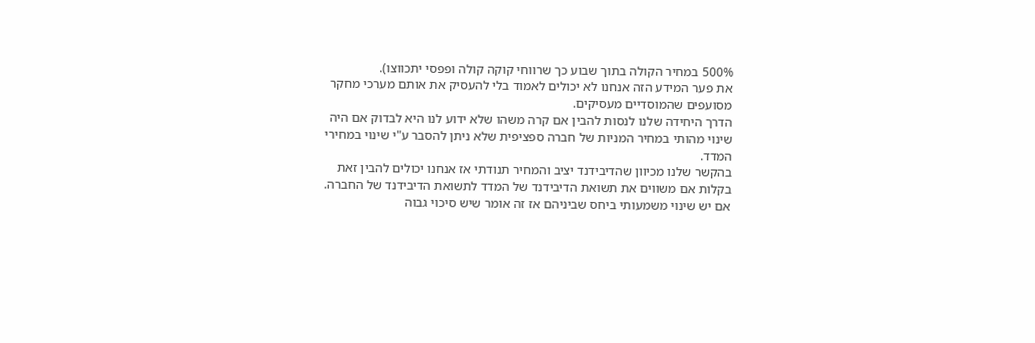500% במחיר הקולה בתוך שבוע כך שרווחי קוקה קולה ופפסי יתכווצו).
את פער המידע הזה אנחנו לא יכולים לאמוד בלי להעסיק את אותם מערכי מחקר מסועפים שהמוסדיים מעסיקים.
הדרך היחידה שלנו לנסות להבין אם קרה משהו שלא ידוע לנו היא לבדוק אם היה שינוי מהותי במחיר המניות של חברה ספציפית שלא ניתן להסבר ע"י שינוי במחירי המדד.
בהקשר שלנו מכיוון שהדיבידנד יציב והמחיר תנודתי אז אנחנו יכולים להבין זאת בקלות אם משווים את תשואת הדיבידנד של המדד לתשואת הדיבידנד של החברה.
אם יש שינוי משמעותי ביחס שביניהם אז זה אומר שיש סיכוי גבוה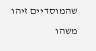שהמוסדיים זיהו משהו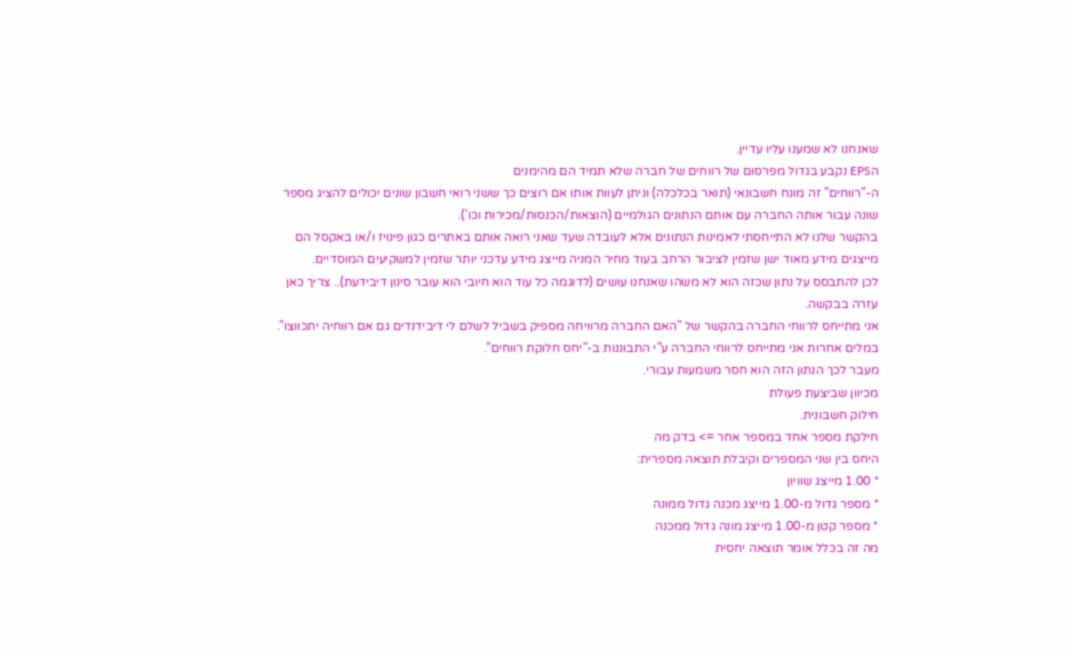שאנחנו לא שמענו עליו עדיין.
הEPS נקבע בגדול מפרסום של רווחים של חברה שלא תמיד הם מהימנים
ה-"רווחים" זה מונח חשבונאי (תואר בכלכלה) וניתן לעוות אותו אם רוצים כך ששני רואי חשבון שונים יכולים להציג מספר שונה עבור אותה החברה עם אותם הנתונים הגולמיים (הוצאות/הכנסות/מכירות וכו').
בהקשר שלנו לא התייחסתי לאמינות הנתונים אלא לעובדה שעד שאני רואה אותם באתרים כגון פינויז ו/או באקסל הם מייצגים מידע מאוד ישן שזמין לציבור הרחב בעוד מחיר המניה מייצג מידע עדכני יותר שזמין למשקיעים המוסדיים.
לכן להתבסס על נתון שכזה הוא לא משהו שאנחנו עושים (לדוגמה כל עוד הוא חיובי הוא עובר סינון דיבידעת).. צריך כאן עזרה בבקשה.
אני מתייחס לרווחי החברה בהקשר של "האם החברה מרוויחה מספיק בשביל לשלם לי דיבידנדים גם אם רווחיה יתכווצו".
במלים אחרות אני מתייחס לרווחי החברה ע"י התבוננות ב-"יחס חלוקת רווחים".
מעבר לכך הנתון הזה הוא חסר משמעות עבורי.
מכיוון שביצעת פעולת
חילוק חשבונית.
חילקת מספר אחד במספר אחר => בדק מה
היחס בין שני המספרים וקיבלת תוצאה מספרית:
* 1.00 מייצג שוויון
* מספר גדול מ-1.00 מייצג מכנה גדול ממונה
* מספר קטן מ-1.00 מייצג מונה גדול ממכנה
מה זה בכלל אומר תוצאה יחסית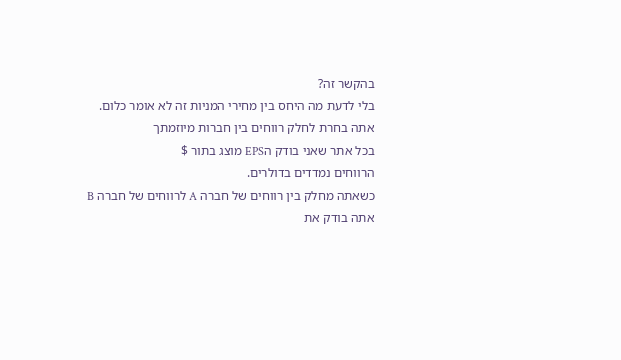בהקשר זה?
בלי לדעת מה היחס בין מחירי המניות זה לא אומר כלום.
אתה בחרת לחלק רווחים בין חברות מיוזמתך
בכל אתר שאני בודק הEPS מוצג בתור $
הרווחים נמדדים בדולרים.
כשאתה מחלק בין רווחים של חברה A לרווחים של חברה B אתה בודק את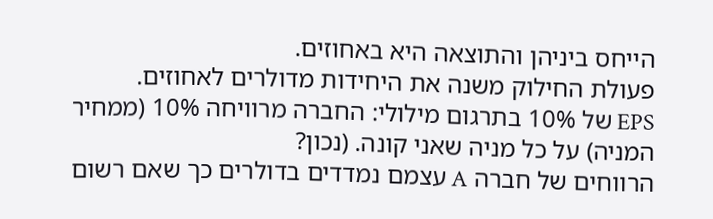הייחס ביניהן והתוצאה היא באחוזים.
פעולת החילוק משנה את היחידות מדולרים לאחוזים.
EPS של 10% בתרגום מילולי: החברה מרוויחה 10% (ממחיר המניה) על כל מניה שאני קונה. (נכון?
הרווחים של חברה A עצמם נמדדים בדולרים כך שאם רשום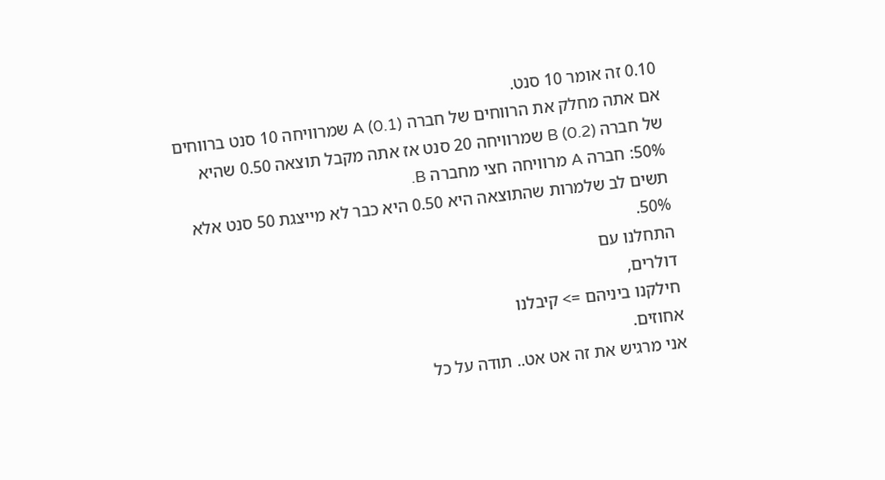0.10 זה אומר 10 סנט.
אם אתה מחלק את הרווחים של חברה A (0.1) שמרוויחה 10 סנט ברווחים של חברה B (0.2) שמרוויחה 20 סנט אז אתה מקבל תוצאה 0.50 שהיא 50%: חברה A מרוויחה חצי מחברה B.
תשים לב שלמרות שהתוצאה היא 0.50 היא כבר לא מייצגת 50 סנט אלא 50%.
התחלנו עם
דולרים,
חילקנו ביניהם => קיבלנו
אחוזים.
אני מרגיש את זה אט אט.. תודה על כל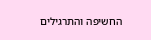החשיפה והתרגילים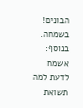הבונים!
בשמחה.
בנוסף: אשמח לדעת למה תשואת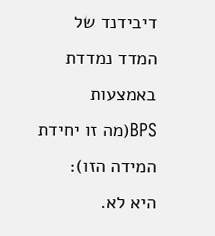דיבידנד של המדד נמדדת באמצעות BPS(מה זו יחידת המידה הזו):
היא לא.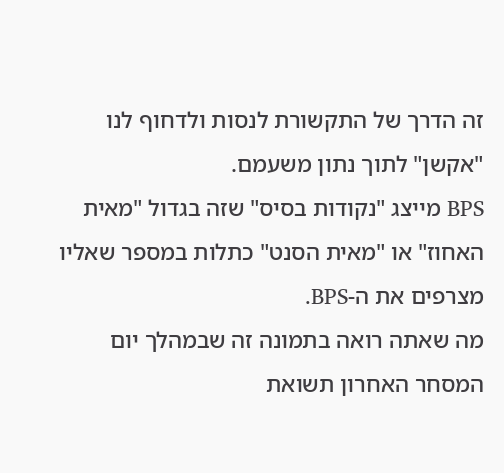זה הדרך של התקשורת לנסות ולדחוף לנו "אקשן" לתוך נתון משעמם.
BPS מייצג "נקודות בסיס" שזה בגדול "מאית האחוז" או "מאית הסנט" כתלות במספר שאליו מצרפים את ה-BPS.
מה שאתה רואה בתמונה זה שבמהלך יום המסחר האחרון תשואת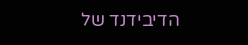הדיבידנד של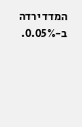המדד ירדה ב-0.05%.